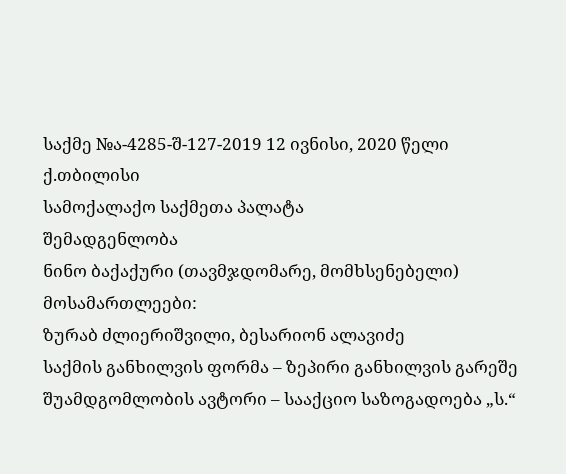საქმე №ა-4285-შ-127-2019 12 ივნისი, 2020 წელი
ქ.თბილისი
სამოქალაქო საქმეთა პალატა
შემადგენლობა
ნინო ბაქაქური (თავმჯდომარე, მომხსენებელი)
მოსამართლეები:
ზურაბ ძლიერიშვილი, ბესარიონ ალავიძე
საქმის განხილვის ფორმა – ზეპირი განხილვის გარეშე
შუამდგომლობის ავტორი – სააქციო საზოგადოება „ს.“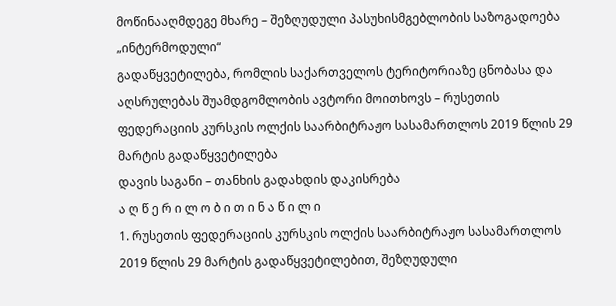მოწინააღმდეგე მხარე – შეზღუდული პასუხისმგებლობის საზოგადოება „ინტერმოდული“
გადაწყვეტილება, რომლის საქართველოს ტერიტორიაზე ცნობასა და აღსრულებას შუამდგომლობის ავტორი მოითხოვს – რუსეთის ფედერაციის კურსკის ოლქის საარბიტრაჟო სასამართლოს 2019 წლის 29 მარტის გადაწყვეტილება
დავის საგანი – თანხის გადახდის დაკისრება
ა ღ წ ე რ ი ლ ო ბ ი თ ი ნ ა წ ი ლ ი
1. რუსეთის ფედერაციის კურსკის ოლქის საარბიტრაჟო სასამართლოს 2019 წლის 29 მარტის გადაწყვეტილებით, შეზღუდული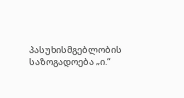პასუხისმგებლობის საზოგადოება „ი.“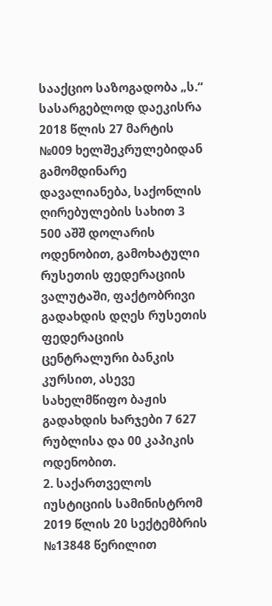სააქციო საზოგადობა „ს.“ სასარგებლოდ დაეკისრა 2018 წლის 27 მარტის №009 ხელშეკრულებიდან გამომდინარე დავალიანება, საქონლის ღირებულების სახით 3 500 აშშ დოლარის ოდენობით, გამოხატული რუსეთის ფედერაციის ვალუტაში, ფაქტობრივი გადახდის დღეს რუსეთის ფედერაციის ცენტრალური ბანკის კურსით, ასევე სახელმწიფო ბაჟის გადახდის ხარჯები 7 627 რუბლისა და 00 კაპიკის ოდენობით.
2. საქართველოს იუსტიციის სამინისტრომ 2019 წლის 20 სექტემბრის №13848 წერილით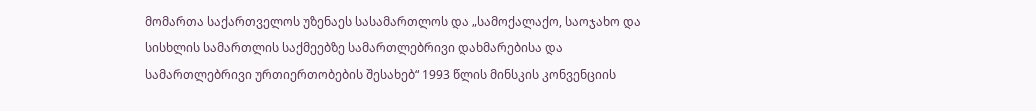მომართა საქართველოს უზენაეს სასამართლოს და „სამოქალაქო, საოჯახო და სისხლის სამართლის საქმეებზე სამართლებრივი დახმარებისა და სამართლებრივი ურთიერთობების შესახებ“ 1993 წლის მინსკის კონვენციის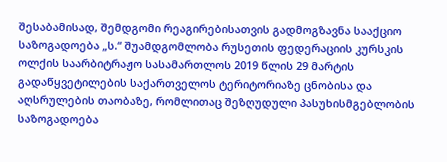შესაბამისად, შემდგომი რეაგირებისათვის გადმოგზავნა სააქციო საზოგადოება „ს.“ შუამდგომლობა რუსეთის ფედერაციის კურსკის ოლქის საარბიტრაჟო სასამართლოს 2019 წლის 29 მარტის გადაწყვეტილების საქართველოს ტერიტორიაზე ცნობისა და აღსრულების თაობაზე, რომლითაც შეზღუდული პასუხისმგებლობის საზოგადოება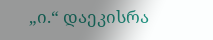„ი.“ დაეკისრა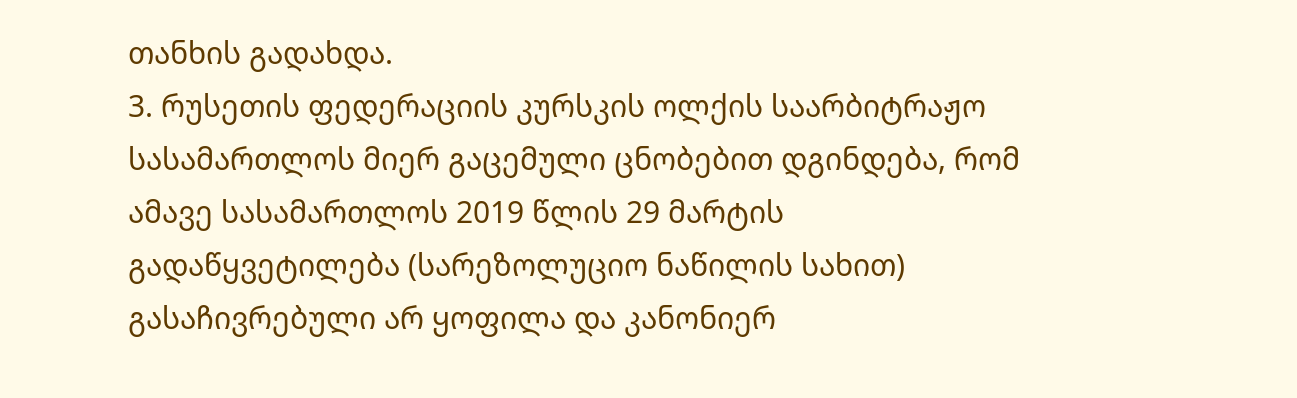თანხის გადახდა.
3. რუსეთის ფედერაციის კურსკის ოლქის საარბიტრაჟო სასამართლოს მიერ გაცემული ცნობებით დგინდება, რომ ამავე სასამართლოს 2019 წლის 29 მარტის გადაწყვეტილება (სარეზოლუციო ნაწილის სახით) გასაჩივრებული არ ყოფილა და კანონიერ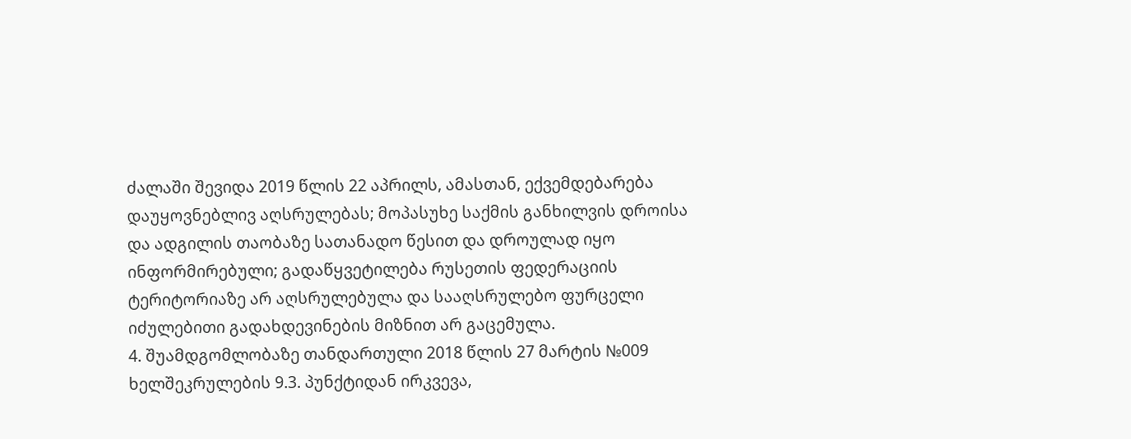ძალაში შევიდა 2019 წლის 22 აპრილს, ამასთან, ექვემდებარება დაუყოვნებლივ აღსრულებას; მოპასუხე საქმის განხილვის დროისა და ადგილის თაობაზე სათანადო წესით და დროულად იყო ინფორმირებული; გადაწყვეტილება რუსეთის ფედერაციის ტერიტორიაზე არ აღსრულებულა და სააღსრულებო ფურცელი იძულებითი გადახდევინების მიზნით არ გაცემულა.
4. შუამდგომლობაზე თანდართული 2018 წლის 27 მარტის №009 ხელშეკრულების 9.3. პუნქტიდან ირკვევა,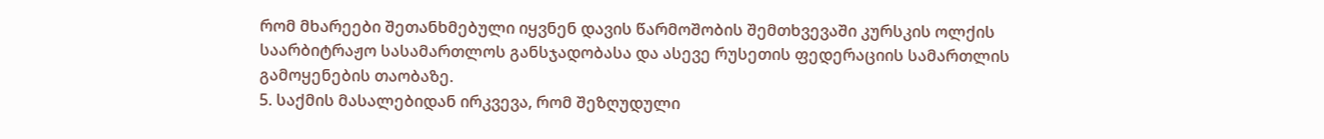რომ მხარეები შეთანხმებული იყვნენ დავის წარმოშობის შემთხვევაში კურსკის ოლქის საარბიტრაჟო სასამართლოს განსჯადობასა და ასევე რუსეთის ფედერაციის სამართლის გამოყენების თაობაზე.
5. საქმის მასალებიდან ირკვევა, რომ შეზღუდული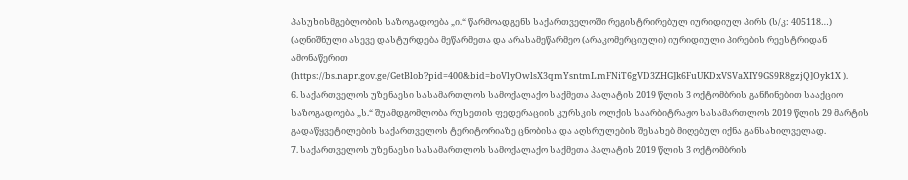პასუხისმგებლობის საზოგადოება „ი.“ წარმოადგენს საქართველოში რეგისტრირებულ იურიდიულ პირს (ს/კ: 405118…) (აღნიშნული ასევე დასტურდება მეწარმეთა და არასამეწარმეო (არაკომერციული) იურიდიული პირების რეესტრიდან ამონაწერით (https://bs.napr.gov.ge/GetBlob?pid=400&bid=boVlyOwlsX3qmYsntmLmFNiT6gVD3ZHG]k6FuUKDxVSVaXIY9GS9R8gzjQ]Oyk1X ).
6. საქართველოს უზენაესი სასამართლოს სამოქალაქო საქმეთა პალატის 2019 წლის 3 ოქტომბრის განჩინებით სააქციო საზოგადოება „ს.“ შუამდგომლობა რუსეთის ფედერაციის კურსკის ოლქის საარბიტრაჟო სასამართლოს 2019 წლის 29 მარტის გადაწყვეტილების საქართველოს ტერიტორიაზე ცნობისა და აღსრულების შესახებ მიღებულ იქნა განსახილველად.
7. საქართველოს უზენაესი სასამართლოს სამოქალაქო საქმეთა პალატის 2019 წლის 3 ოქტომბრის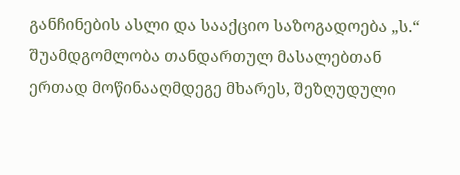განჩინების ასლი და სააქციო საზოგადოება „ს.“ შუამდგომლობა თანდართულ მასალებთან ერთად მოწინააღმდეგე მხარეს, შეზღუდული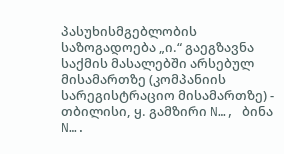პასუხისმგებლობის საზოგადოება „ი.“ გაეგზავნა საქმის მასალებში არსებულ მისამართზე (კომპანიის სარეგისტრაციო მისამართზე) - თბილისი, ყ. გამზირი N…, ბინა N….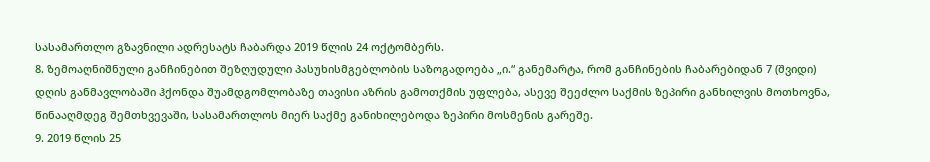სასამართლო გზავნილი ადრესატს ჩაბარდა 2019 წლის 24 ოქტომბერს.
8. ზემოაღნიშნული განჩინებით შეზღუდული პასუხისმგებლობის საზოგადოება „ი.“ განემარტა, რომ განჩინების ჩაბარებიდან 7 (შვიდი) დღის განმავლობაში ჰქონდა შუამდგომლობაზე თავისი აზრის გამოთქმის უფლება, ასევე შეეძლო საქმის ზეპირი განხილვის მოთხოვნა, წინააღმდეგ შემთხვევაში, სასამართლოს მიერ საქმე განიხილებოდა ზეპირი მოსმენის გარეშე.
9. 2019 წლის 25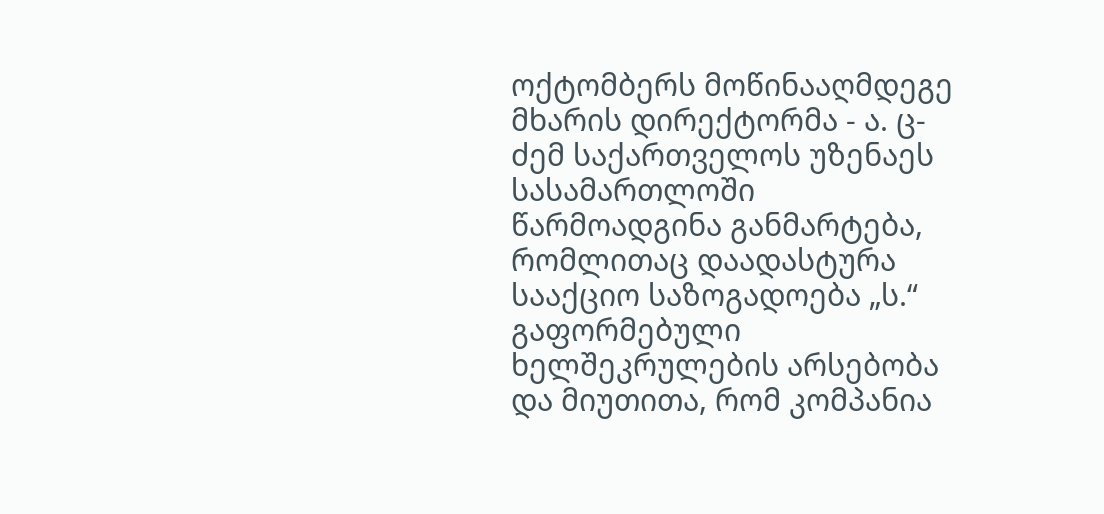ოქტომბერს მოწინააღმდეგე მხარის დირექტორმა - ა. ც-ძემ საქართველოს უზენაეს სასამართლოში წარმოადგინა განმარტება, რომლითაც დაადასტურა სააქციო საზოგადოება „ს.“ გაფორმებული ხელშეკრულების არსებობა და მიუთითა, რომ კომპანია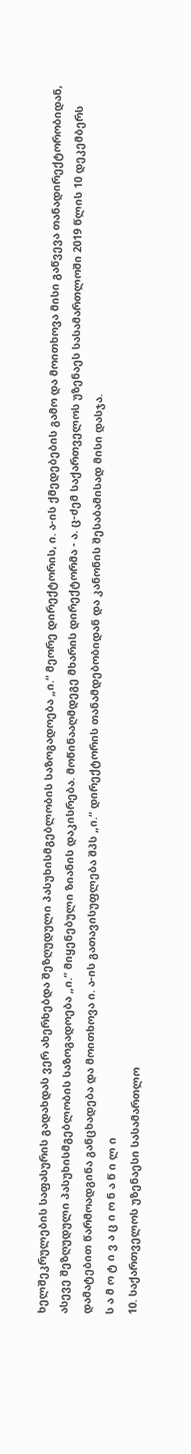ხელშეკრულების საფასურის გადახდას ვერ ახერხებდა შეზღუდული პასუხისმგებლობის საზოგადოება „ი.“ მეორე დირექტორის, ი. ა-ის ქმედებების გამო და მოითხოვა მისი გაწვევა თანადირექტორობიდან, ასევე შეზღუდული პასუხისმგებლობის საზოგადოება „ი.“ მიყენებული ზიანის დაკისრება. მოწინააღმდეგე მხარის დირექტორმა - ა. ც-ძემ საქართველოს უზენაეს სასამართლოში 2019 წლის 10 დეკემბერს დამატებით წარმოადგინა განცხადება და მოითხოვა ი. ა-ის გათავისუფლება შპს „ი.“ დირექტორის თანამდებობიდან და კანონის შესაბამისად მისი დასჯა.
ს ა მ ო ტ ი ვ ა ც ი ო ნ ა წ ი ლ ი
10. საქართველოს უზენაესი სასამართლო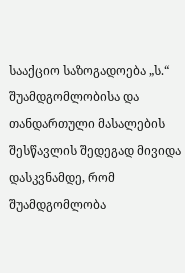სააქციო საზოგადოება „ს.“ შუამდგომლობისა და თანდართული მასალების შესწავლის შედეგად მივიდა დასკვნამდე, რომ შუამდგომლობა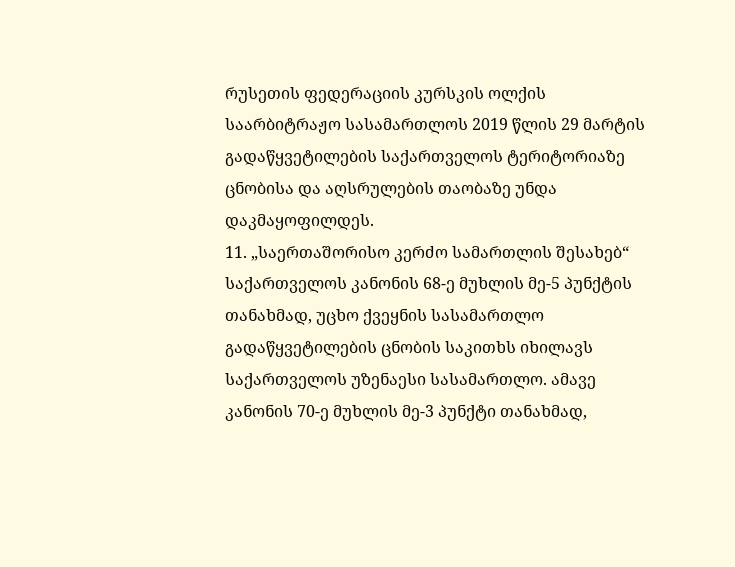რუსეთის ფედერაციის კურსკის ოლქის საარბიტრაჟო სასამართლოს 2019 წლის 29 მარტის გადაწყვეტილების საქართველოს ტერიტორიაზე ცნობისა და აღსრულების თაობაზე უნდა დაკმაყოფილდეს.
11. „საერთაშორისო კერძო სამართლის შესახებ“ საქართველოს კანონის 68-ე მუხლის მე-5 პუნქტის თანახმად, უცხო ქვეყნის სასამართლო გადაწყვეტილების ცნობის საკითხს იხილავს საქართველოს უზენაესი სასამართლო. ამავე კანონის 70-ე მუხლის მე-3 პუნქტი თანახმად,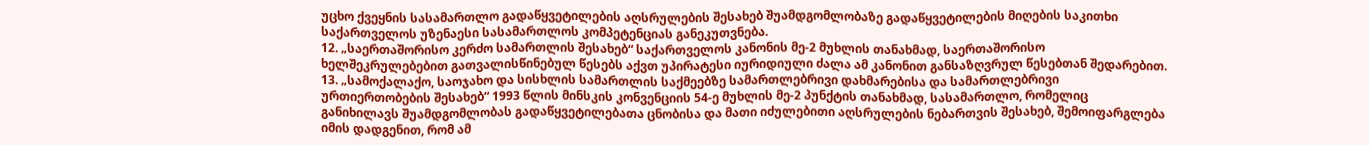უცხო ქვეყნის სასამართლო გადაწყვეტილების აღსრულების შესახებ შუამდგომლობაზე გადაწყვეტილების მიღების საკითხი საქართველოს უზენაესი სასამართლოს კომპეტენციას განეკუთვნება.
12. „საერთაშორისო კერძო სამართლის შესახებ“ საქართველოს კანონის მე-2 მუხლის თანახმად, საერთაშორისო ხელშეკრულებებით გათვალისწინებულ წესებს აქვთ უპირატესი იურიდიული ძალა ამ კანონით განსაზღვრულ წესებთან შედარებით.
13. „სამოქალაქო, საოჯახო და სისხლის სამართლის საქმეებზე სამართლებრივი დახმარებისა და სამართლებრივი ურთიერთობების შესახებ“ 1993 წლის მინსკის კონვენციის 54-ე მუხლის მე-2 პუნქტის თანახმად, სასამართლო, რომელიც განიხილავს შუამდგომლობას გადაწყვეტილებათა ცნობისა და მათი იძულებითი აღსრულების ნებართვის შესახებ, შემოიფარგლება იმის დადგენით, რომ ამ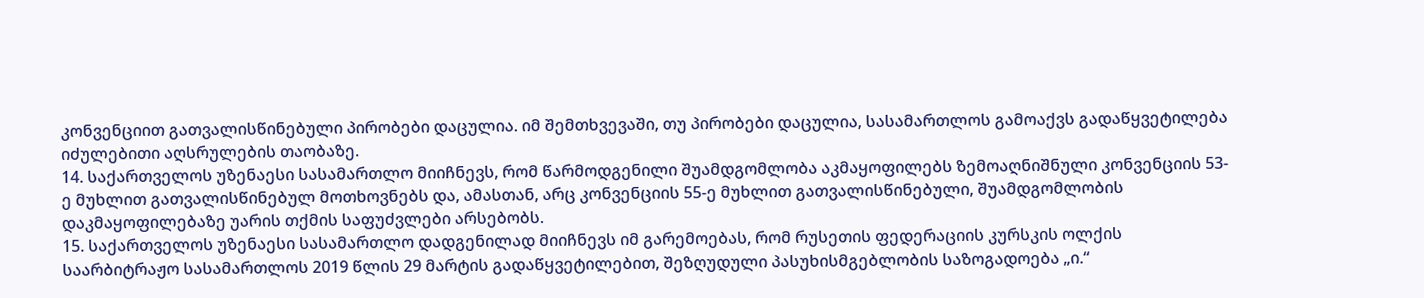კონვენციით გათვალისწინებული პირობები დაცულია. იმ შემთხვევაში, თუ პირობები დაცულია, სასამართლოს გამოაქვს გადაწყვეტილება იძულებითი აღსრულების თაობაზე.
14. საქართველოს უზენაესი სასამართლო მიიჩნევს, რომ წარმოდგენილი შუამდგომლობა აკმაყოფილებს ზემოაღნიშნული კონვენციის 53-ე მუხლით გათვალისწინებულ მოთხოვნებს და, ამასთან, არც კონვენციის 55-ე მუხლით გათვალისწინებული, შუამდგომლობის დაკმაყოფილებაზე უარის თქმის საფუძვლები არსებობს.
15. საქართველოს უზენაესი სასამართლო დადგენილად მიიჩნევს იმ გარემოებას, რომ რუსეთის ფედერაციის კურსკის ოლქის საარბიტრაჟო სასამართლოს 2019 წლის 29 მარტის გადაწყვეტილებით, შეზღუდული პასუხისმგებლობის საზოგადოება „ი.“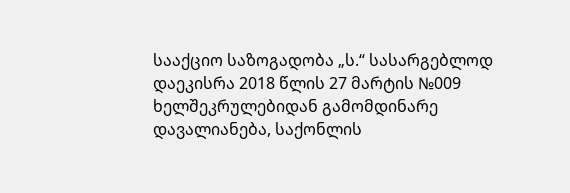სააქციო საზოგადობა „ს.“ სასარგებლოდ დაეკისრა 2018 წლის 27 მარტის №009 ხელშეკრულებიდან გამომდინარე დავალიანება, საქონლის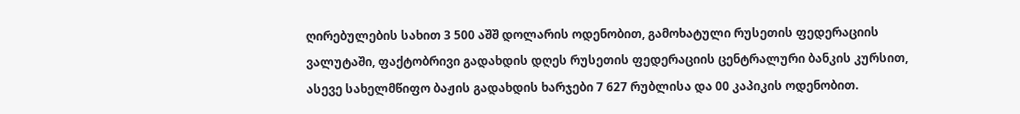ღირებულების სახით 3 500 აშშ დოლარის ოდენობით, გამოხატული რუსეთის ფედერაციის ვალუტაში, ფაქტობრივი გადახდის დღეს რუსეთის ფედერაციის ცენტრალური ბანკის კურსით, ასევე სახელმწიფო ბაჟის გადახდის ხარჯები 7 627 რუბლისა და 00 კაპიკის ოდენობით.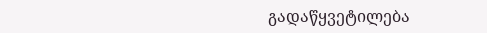გადაწყვეტილება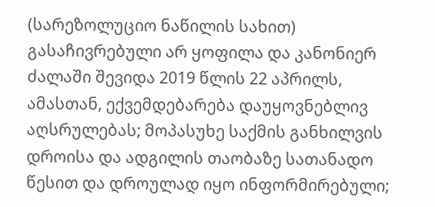(სარეზოლუციო ნაწილის სახით) გასაჩივრებული არ ყოფილა და კანონიერ ძალაში შევიდა 2019 წლის 22 აპრილს, ამასთან, ექვემდებარება დაუყოვნებლივ აღსრულებას; მოპასუხე საქმის განხილვის დროისა და ადგილის თაობაზე სათანადო წესით და დროულად იყო ინფორმირებული;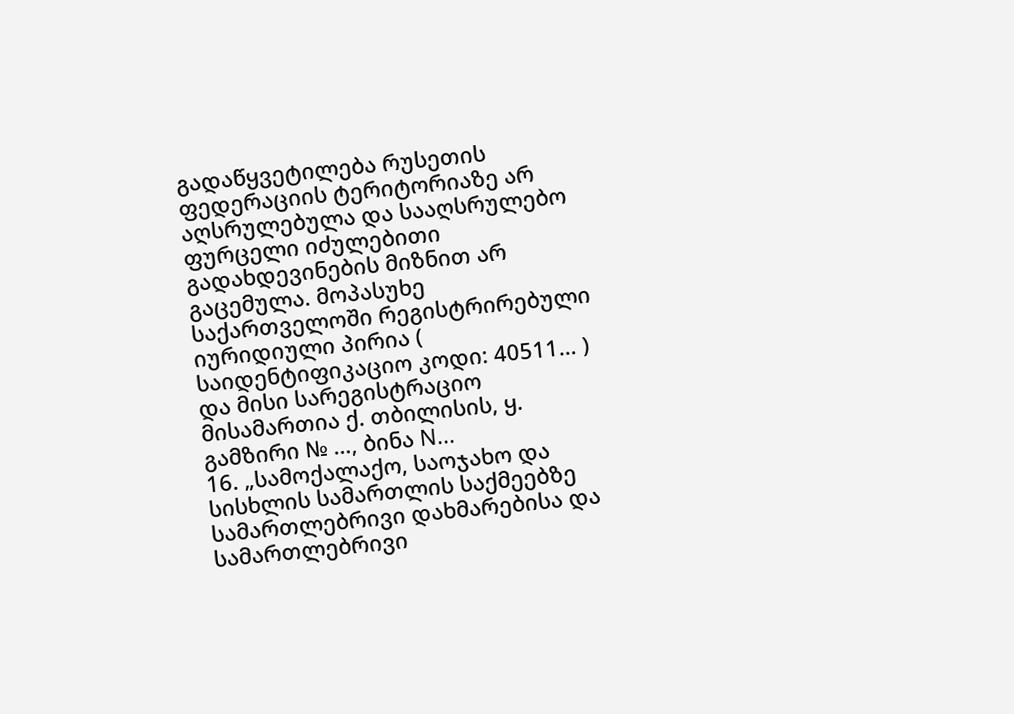გადაწყვეტილება რუსეთის ფედერაციის ტერიტორიაზე არ აღსრულებულა და სააღსრულებო ფურცელი იძულებითი გადახდევინების მიზნით არ გაცემულა. მოპასუხე საქართველოში რეგისტრირებული იურიდიული პირია ( საიდენტიფიკაციო კოდი: 40511… ) და მისი სარეგისტრაციო მისამართია ქ. თბილისის, ყ. გამზირი № …, ბინა N...
16. „სამოქალაქო, საოჯახო და სისხლის სამართლის საქმეებზე სამართლებრივი დახმარებისა და სამართლებრივი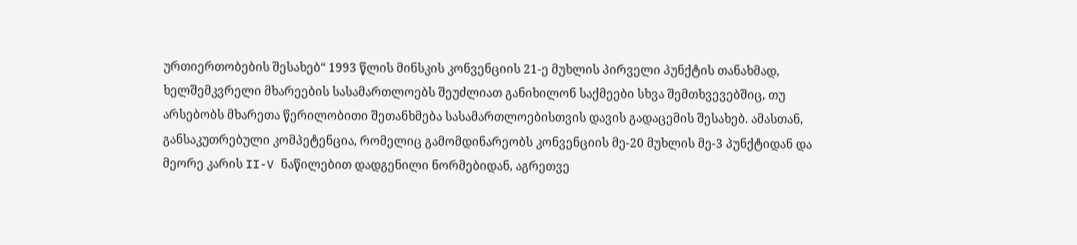ურთიერთობების შესახებ“ 1993 წლის მინსკის კონვენციის 21-ე მუხლის პირველი პუნქტის თანახმად, ხელშემკვრელი მხარეების სასამართლოებს შეუძლიათ განიხილონ საქმეები სხვა შემთხვევებშიც, თუ არსებობს მხარეთა წერილობითი შეთანხმება სასამართლოებისთვის დავის გადაცემის შესახებ. ამასთან, განსაკუთრებული კომპეტენცია, რომელიც გამომდინარეობს კონვენციის მე-20 მუხლის მე-3 პუნქტიდან და მეორე კარის II-V ნაწილებით დადგენილი ნორმებიდან, აგრეთვე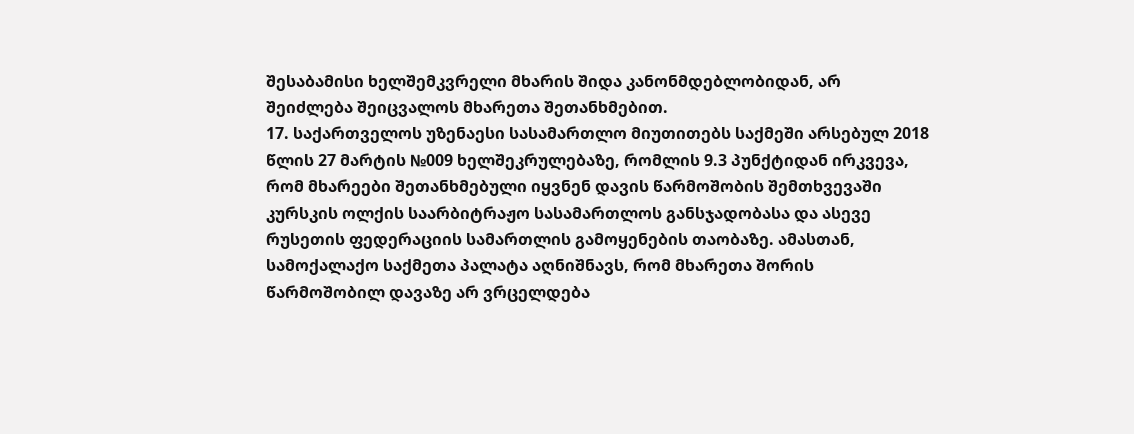შესაბამისი ხელშემკვრელი მხარის შიდა კანონმდებლობიდან, არ შეიძლება შეიცვალოს მხარეთა შეთანხმებით.
17. საქართველოს უზენაესი სასამართლო მიუთითებს საქმეში არსებულ 2018 წლის 27 მარტის №009 ხელშეკრულებაზე, რომლის 9.3 პუნქტიდან ირკვევა, რომ მხარეები შეთანხმებული იყვნენ დავის წარმოშობის შემთხვევაში კურსკის ოლქის საარბიტრაჟო სასამართლოს განსჯადობასა და ასევე რუსეთის ფედერაციის სამართლის გამოყენების თაობაზე. ამასთან, სამოქალაქო საქმეთა პალატა აღნიშნავს, რომ მხარეთა შორის წარმოშობილ დავაზე არ ვრცელდება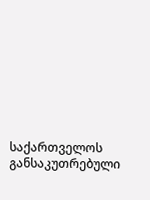საქართველოს განსაკუთრებული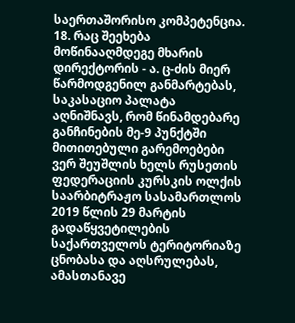საერთაშორისო კომპეტენცია.
18. რაც შეეხება მოწინააღმდეგე მხარის დირექტორის - ა. ც-ძის მიერ წარმოდგენილ განმარტებას, საკასაციო პალატა აღნიშნავს, რომ წინამდებარე განჩინების მე-9 პუნქტში მითითებული გარემოებები ვერ შეუშლის ხელს რუსეთის ფედერაციის კურსკის ოლქის საარბიტრაჟო სასამართლოს 2019 წლის 29 მარტის გადაწყვეტილების საქართველოს ტერიტორიაზე ცნობასა და აღსრულებას, ამასთანავე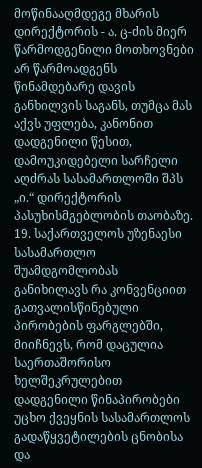მოწინააღმდეგე მხარის დირექტორის - ა. ც-ძის მიერ წარმოდგენილი მოთხოვნები არ წარმოადგენს წინამდებარე დავის განხილვის საგანს, თუმცა მას აქვს უფლება, კანონით დადგენილი წესით, დამოუკიდებელი სარჩელი აღძრას სასამართლოში შპს „ი.“ დირექტორის პასუხისმგებლობის თაობაზე.
19. საქართველოს უზენაესი სასამართლო შუამდგომლობას განიხილავს რა კონვენციით გათვალისწინებული პირობების ფარგლებში, მიიჩნევს, რომ დაცულია საერთაშორისო ხელშეკრულებით დადგენილი წინაპირობები უცხო ქვეყნის სასამართლოს გადაწყვეტილების ცნობისა და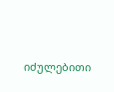იძულებითი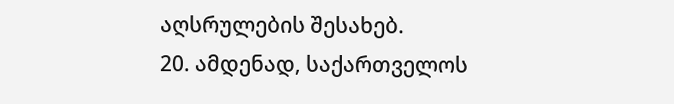აღსრულების შესახებ.
20. ამდენად, საქართველოს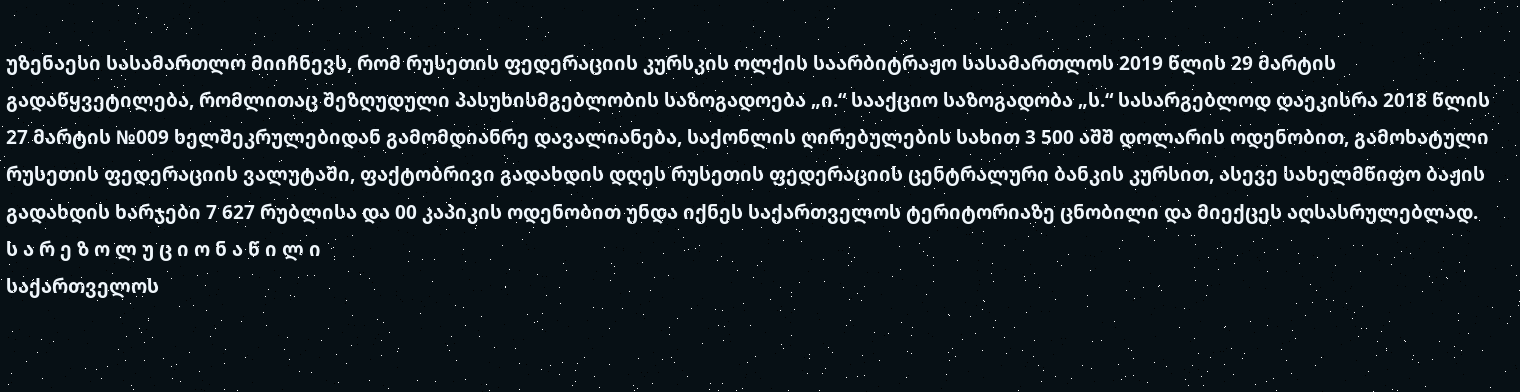უზენაესი სასამართლო მიიჩნევს, რომ რუსეთის ფედერაციის კურსკის ოლქის საარბიტრაჟო სასამართლოს 2019 წლის 29 მარტის გადაწყვეტილება, რომლითაც შეზღუდული პასუხისმგებლობის საზოგადოება „ი.“ სააქციო საზოგადობა „ს.“ სასარგებლოდ დაეკისრა 2018 წლის 27 მარტის №009 ხელშეკრულებიდან გამომდიანრე დავალიანება, საქონლის ღირებულების სახით 3 500 აშშ დოლარის ოდენობით, გამოხატული რუსეთის ფედერაციის ვალუტაში, ფაქტობრივი გადახდის დღეს რუსეთის ფედერაციის ცენტრალური ბანკის კურსით, ასევე სახელმწიფო ბაჟის გადახდის ხარჯები 7 627 რუბლისა და 00 კაპიკის ოდენობით უნდა იქნეს საქართველოს ტერიტორიაზე ცნობილი და მიექცეს აღსასრულებლად.
ს ა რ ე ზ ო ლ უ ც ი ო ნ ა წ ი ლ ი
საქართველოს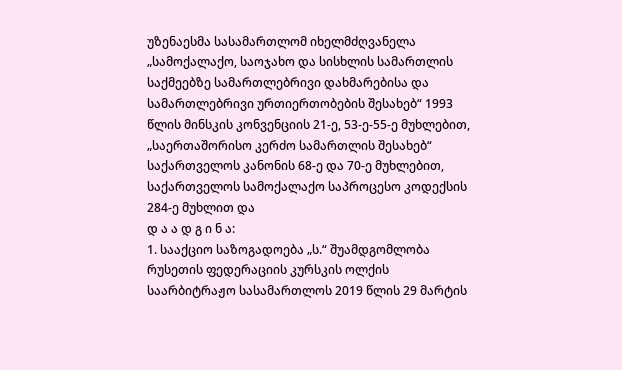უზენაესმა სასამართლომ იხელმძღვანელა „სამოქალაქო, საოჯახო და სისხლის სამართლის საქმეებზე სამართლებრივი დახმარებისა და სამართლებრივი ურთიერთობების შესახებ“ 1993 წლის მინსკის კონვენციის 21-ე, 53-ე-55-ე მუხლებით, „საერთაშორისო კერძო სამართლის შესახებ“ საქართველოს კანონის 68-ე და 70-ე მუხლებით, საქართველოს სამოქალაქო საპროცესო კოდექსის 284-ე მუხლით და
დ ა ა დ გ ი ნ ა:
1. სააქციო საზოგადოება „ს.“ შუამდგომლობა რუსეთის ფედერაციის კურსკის ოლქის საარბიტრაჟო სასამართლოს 2019 წლის 29 მარტის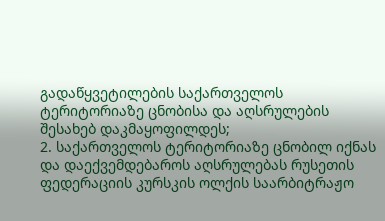გადაწყვეტილების საქართველოს ტერიტორიაზე ცნობისა და აღსრულების შესახებ დაკმაყოფილდეს;
2. საქართველოს ტერიტორიაზე ცნობილ იქნას და დაექვემდებაროს აღსრულებას რუსეთის ფედერაციის კურსკის ოლქის საარბიტრაჟო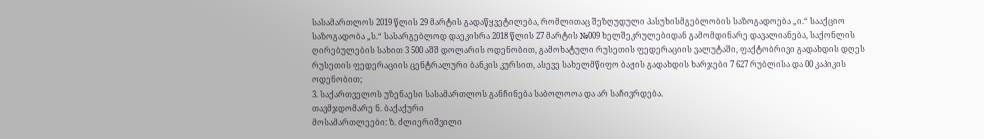სასამართლოს 2019 წლის 29 მარტის გადაწყვეტილება, რომლითაც შეზღუდული პასუხისმგებლობის საზოგადოება „ი.“ სააქციო საზოგადობა „ს.“ სასარგებლოდ დაეკისრა 2018 წლის 27 მარტის №009 ხელშეკრულებიდან გამომდინარე დავალიანება, საქონლის ღირებულების სახით 3 500 აშშ დოლარის ოდენობით, გამოხატული რუსეთის ფედერაციის ვალუტაში, ფაქტობრივი გადახდის დღეს რუსეთის ფედერაციის ცენტრალური ბანკის კურსით, ასევე სახელმწიფო ბაჟის გადახდის ხარჯები 7 627 რუბლისა და 00 კაპიკის ოდენობით;
3. საქართველოს უზენაესი სასამართლოს განჩინება საბოლოოა და არ საჩივრდება.
თავმჯდომარე ნ. ბაქაქური
მოსამართლეები: ზ. ძლიერიშვილი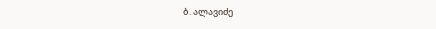ბ. ალავიძე